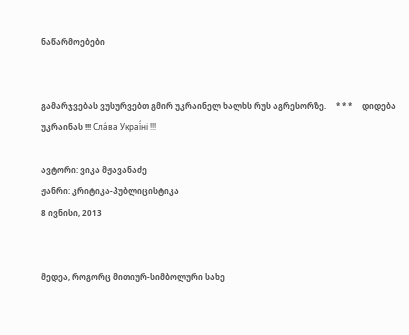ნაწარმოებები


გამარჯვებას ვუსურვებთ გმირ უკრაინელ ხალხს რუს აგრესორზე.     * * *     დიდება უკრაინას !!! Сла́ва Украї́ні !!!

ავტორი: ვიკა მჟავანაძე
ჟანრი: კრიტიკა-პუბლიცისტიკა
8 ივნისი, 2013


მედეა, როგორც მითიურ-სიმბოლური სახე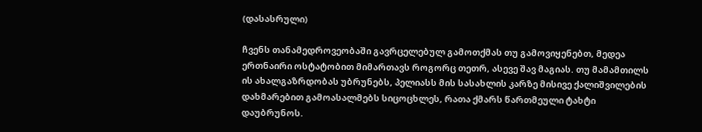(დასასრული)

ჩვენს თანამედროვეობაში გავრცელებულ გამოთქმას თუ გამოვიყენებთ, მედეა ერთნაირი ოსტატობით მიმართავს როგორც თეთრ, ასევე შავ მაგიას. თუ მამამთილს ის ახალგაზრდობას უბრუნებს, პელიასს მის სასახლის კარზე მისივე ქალიშვილების დახმარებით გამოასალმებს სიცოცხლეს, რათა ქმარს წართმეული ტახტი დაუბრუნოს.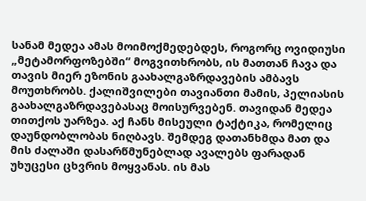სანამ მედეა ამას მოიმოქმედებდეს, როგორც ოვიდიუსი „მეტამორფოზებში“ მოგვითხრობს, ის მათთან ჩავა და თავის მიერ ეზონის გაახალგაზრდავების ამბავს მოუთხრობს. ქალიშვილები თავიანთი მამის, პელიასის გაახალგაზრდავებასაც მოისურვებენ. თავიდან მედეა თითქოს უარზეა. აქ ჩანს მისეული ტაქტიკა, რომელიც დაუნდობლობას ნიღბავს. შემდეგ დათანხმდა მათ და მის ძალაში დასარწმუნებლად ავალებს ფარადან უხუცესი ცხვრის მოყვანას. ის მას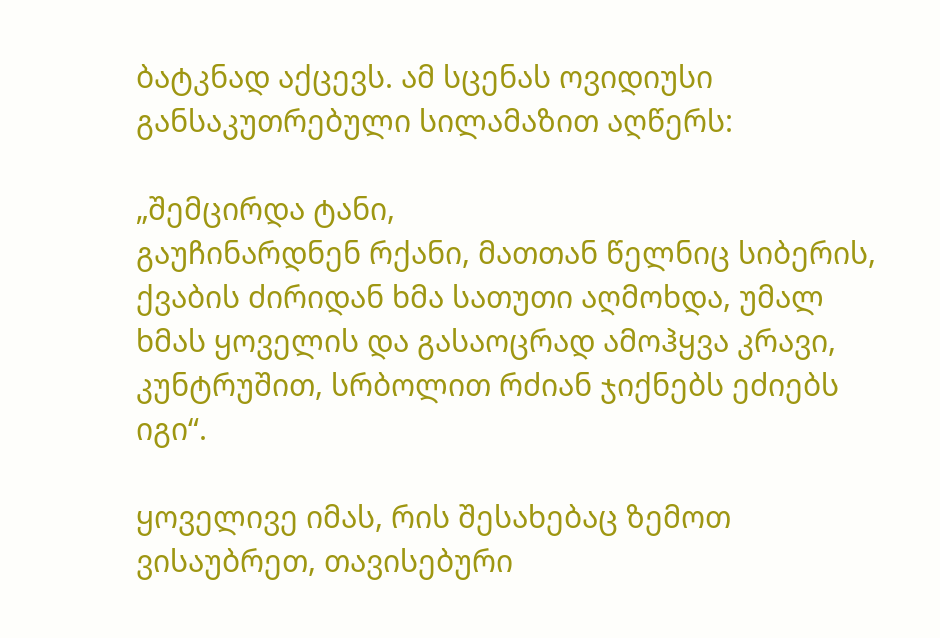ბატკნად აქცევს. ამ სცენას ოვიდიუსი განსაკუთრებული სილამაზით აღწერს:

„შემცირდა ტანი,
გაუჩინარდნენ რქანი, მათთან წელნიც სიბერის,
ქვაბის ძირიდან ხმა სათუთი აღმოხდა, უმალ
ხმას ყოველის და გასაოცრად ამოჰყვა კრავი,
კუნტრუშით, სრბოლით რძიან ჯიქნებს ეძიებს იგი“.

ყოველივე იმას, რის შესახებაც ზემოთ ვისაუბრეთ, თავისებური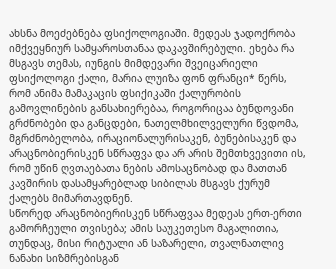ახსნა მოეძებნება ფსიქოლოგიაში. მედეას ჯადოქრობა იმქვეყნიურ სამყაროსთანაა დაკავშირებული. ეხება რა მსგავს თემას, იუნგის მიმდევარი შვეიცარიელი ფსიქოლოგი ქალი, მარია ლუიზა ფონ ფრანცი* წერს, რომ ანიმა მამაკაცის ფსიქიკაში ქალურობის გამოვლინების განსახიერებაა, როგორიცაა ბუნდოვანი გრძნობები და განცდები, ნათელმხილველური წვდომა, მგრძნობელობა, ირაციონალურისაკენ, ბუნებისაკენ და არაცნობიერისკენ სწრაფვა და არ არის შემთხვევითი ის, რომ უწინ ღვთაებათა ნების ამოსაცნობად და მათთან კავშირის დასამყარებლად სიბილას მსგავს ქურუმ ქალებს მიმართავდნენ.
სწორედ არაცნობიერისკენ სწრაფვაა მედეას ერთ-ერთი გამორჩეული თვისება; ამის საუკეთესო მაგალითია, თუნდაც, მისი რიტუალი ან საზარელი, თვალნათლივ ნანახი სიზმრებისგან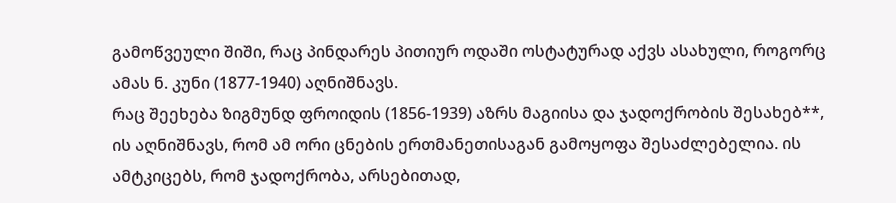გამოწვეული შიში, რაც პინდარეს პითიურ ოდაში ოსტატურად აქვს ასახული, როგორც ამას ნ. კუნი (1877-1940) აღნიშნავს.
რაც შეეხება ზიგმუნდ ფროიდის (1856-1939) აზრს მაგიისა და ჯადოქრობის შესახებ**, ის აღნიშნავს, რომ ამ ორი ცნების ერთმანეთისაგან გამოყოფა შესაძლებელია. ის ამტკიცებს, რომ ჯადოქრობა, არსებითად,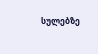სულებზე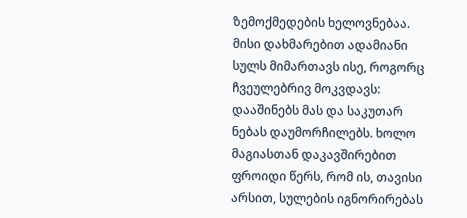ზემოქმედების ხელოვნებაა. მისი დახმარებით ადამიანი სულს მიმართავს ისე, როგორც ჩვეულებრივ მოკვდავს: დააშინებს მას და საკუთარ ნებას დაუმორჩილებს. ხოლო მაგიასთან დაკავშირებით ფროიდი წერს, რომ ის, თავისი არსით, სულების იგნორირებას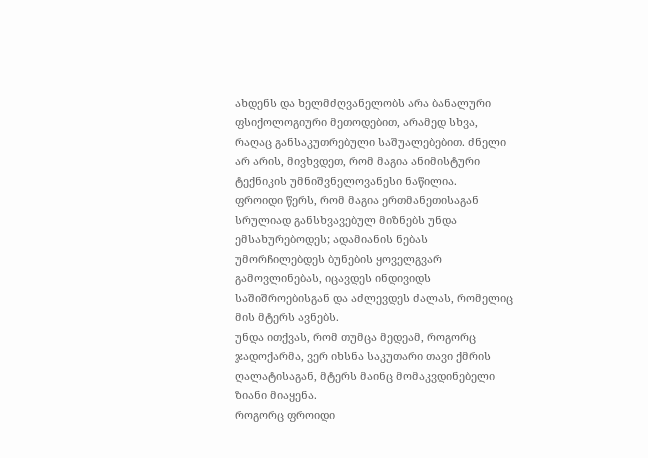ახდენს და ხელმძღვანელობს არა ბანალური ფსიქოლოგიური მეთოდებით, არამედ სხვა, რაღაც განსაკუთრებული საშუალებებით. ძნელი არ არის, მივხვდეთ, რომ მაგია ანიმისტური ტექნიკის უმნიშვნელოვანესი ნაწილია.
ფროიდი წერს, რომ მაგია ერთმანეთისაგან სრულიად განსხვავებულ მიზნებს უნდა ემსახურებოდეს; ადამიანის ნებას უმორჩილებდეს ბუნების ყოველგვარ გამოვლინებას, იცავდეს ინდივიდს საშიშროებისგან და აძლევდეს ძალას, რომელიც მის მტერს ავნებს.
უნდა ითქვას, რომ თუმცა მედეამ, როგორც ჯადოქარმა, ვერ იხსნა საკუთარი თავი ქმრის ღალატისაგან, მტერს მაინც მომაკვდინებელი ზიანი მიაყენა.
როგორც ფროიდი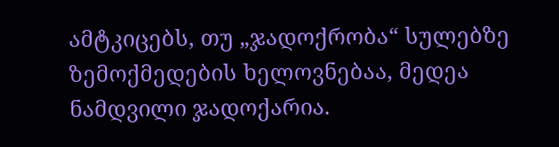ამტკიცებს, თუ „ჯადოქრობა“ სულებზე ზემოქმედების ხელოვნებაა, მედეა ნამდვილი ჯადოქარია.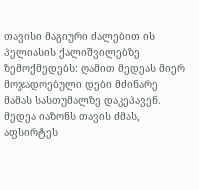თავისი მაგიური ძალებით ის პელიასის ქალიშვილებზე ზემოქმედებს: ღამით მედეას მიერ მოჯადოებული დები მძინარე მამას სასთუმალზე დაკეპავენ.
მედეა იაზონს თავის ძმას, აფსირტეს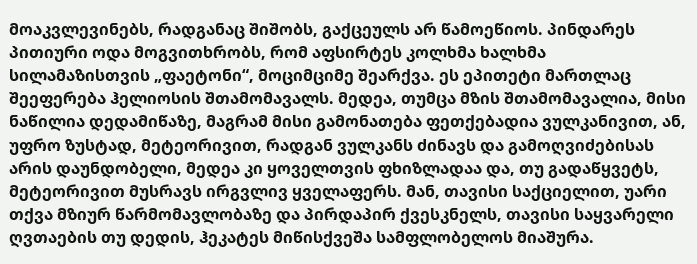მოაკვლევინებს, რადგანაც შიშობს, გაქცეულს არ წამოეწიოს. პინდარეს პითიური ოდა მოგვითხრობს, რომ აფსირტეს კოლხმა ხალხმა სილამაზისთვის „ფაეტონი“, მოციმციმე შეარქვა. ეს ეპითეტი მართლაც შეეფერება ჰელიოსის შთამომავალს. მედეა, თუმცა მზის შთამომავალია, მისი ნაწილია დედამიწაზე, მაგრამ მისი გამონათება ფეთქებადია ვულკანივით, ან, უფრო ზუსტად, მეტეორივით, რადგან ვულკანს ძინავს და გამოღვიძებისას არის დაუნდობელი, მედეა კი ყოველთვის ფხიზლადაა და, თუ გადაწყვეტს, მეტეორივით მუსრავს ირგვლივ ყველაფერს. მან, თავისი საქციელით, უარი თქვა მზიურ წარმომავლობაზე და პირდაპირ ქვესკნელს, თავისი საყვარელი ღვთაების თუ დედის, ჰეკატეს მიწისქვეშა სამფლობელოს მიაშურა.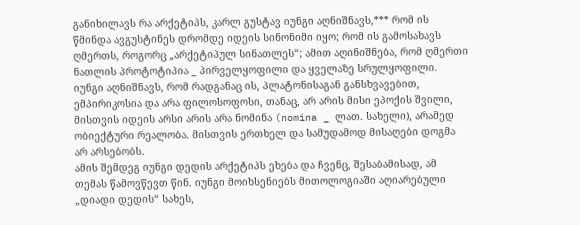განიხილავს რა არქეტიპს, კარლ გუსტავ იუნგი აღნიშნავს,*** რომ ის წმინდა ავგუსტინეს დრომდე იდეის სინონიმი იყო; რომ ის გამოსახავს ღმერთს, როგორც „არქეტიპულ სინათლეს“; ამით აღინიშნება, რომ ღმერთი ნათლის პროტოტიპია _ პირველყოფილი და ყველაზე სრულყოფილი. იუნგი აღნიშნავს, რომ რადგანაც ის, პლატონისაგან განსხვავებით, ემპირიკოსია და არა ფილოსოფოსი, თანაც, არ არის მისი ეპოქის შვილი, მისთვის იდეის არსი არის არა ნომინა (nomina _ ლათ. სახელი), არამედ ობიექტური რეალობა. მისთვის ერთხელ და სამუდამოდ მისაღები დოგმა არ არსებობს.
ამის შემდეგ იუნგი დედის არქეტიპს ეხება და ჩვენც, შესაბამისად, ამ თემას წამოვწევთ წინ. იუნგი მოიხსენიებს მითოლოგიაში აღიარებული „დიადი დედის“ სახეს,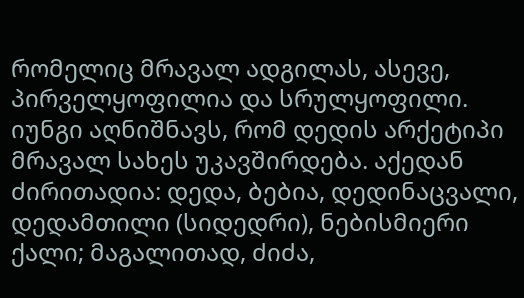რომელიც მრავალ ადგილას, ასევე, პირველყოფილია და სრულყოფილი.
იუნგი აღნიშნავს, რომ დედის არქეტიპი მრავალ სახეს უკავშირდება. აქედან ძირითადია: დედა, ბებია, დედინაცვალი, დედამთილი (სიდედრი), ნებისმიერი ქალი; მაგალითად, ძიძა,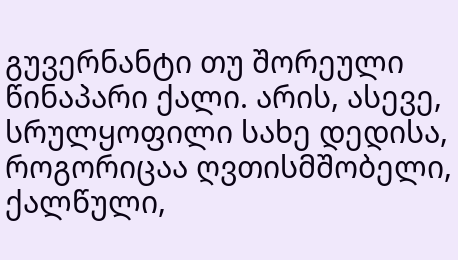გუვერნანტი თუ შორეული წინაპარი ქალი. არის, ასევე, სრულყოფილი სახე დედისა, როგორიცაა ღვთისმშობელი, ქალწული,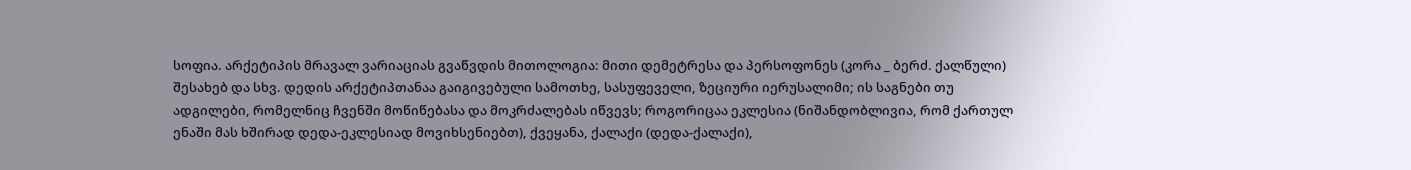სოფია. არქეტიპის მრავალ ვარიაციას გვაწვდის მითოლოგია: მითი დემეტრესა და პერსოფონეს (კორა _ ბერძ. ქალწული) შესახებ და სხვ. დედის არქეტიპთანაა გაიგივებული სამოთხე, სასუფეველი, ზეციური იერუსალიმი; ის საგნები თუ ადგილები, რომელნიც ჩვენში მოწიწებასა და მოკრძალებას იწვევს; როგორიცაა ეკლესია (ნიშანდობლივია, რომ ქართულ ენაში მას ხშირად დედა-ეკლესიად მოვიხსენიებთ), ქვეყანა, ქალაქი (დედა-ქალაქი),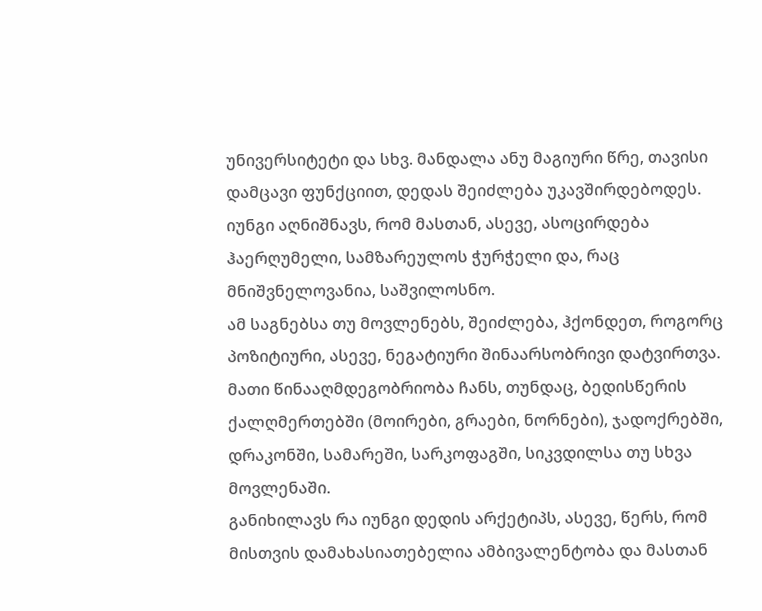უნივერსიტეტი და სხვ. მანდალა ანუ მაგიური წრე, თავისი დამცავი ფუნქციით, დედას შეიძლება უკავშირდებოდეს. იუნგი აღნიშნავს, რომ მასთან, ასევე, ასოცირდება ჰაერღუმელი, სამზარეულოს ჭურჭელი და, რაც მნიშვნელოვანია, საშვილოსნო.
ამ საგნებსა თუ მოვლენებს, შეიძლება, ჰქონდეთ, როგორც პოზიტიური, ასევე, ნეგატიური შინაარსობრივი დატვირთვა. მათი წინააღმდეგობრიობა ჩანს, თუნდაც, ბედისწერის ქალღმერთებში (მოირები, გრაები, ნორნები), ჯადოქრებში, დრაკონში, სამარეში, სარკოფაგში, სიკვდილსა თუ სხვა მოვლენაში.
განიხილავს რა იუნგი დედის არქეტიპს, ასევე, წერს, რომ მისთვის დამახასიათებელია ამბივალენტობა და მასთან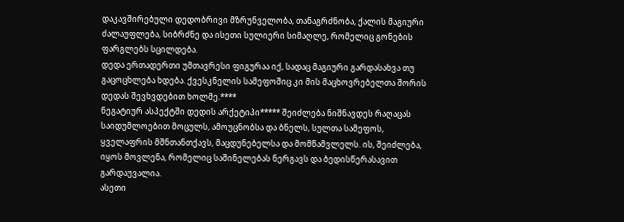დაკავშირებული დედობრივი მზრუნველობა, თანაგრძნობა, ქალის მაგიური ძალაუფლება, სიბრძნე და ისეთი სულიერი სიმაღლე, რომელიც გონების ფარგლებს სცილდება.
დედა ერთადერთი უმთავრესი ფიგურაა იქ, სადაც მაგიური გარდასახვა თუ გაცოცხლება ხდება. ქვესკნელის სამეფოშიც კი მის მაცხოვრებელთა შორის დედას შევხვდებით ხოლმე.****
ნეგატიურ ასპექტში დედის არქეტიპი***** შეიძლება ნიშნავდეს რაღაცას საიდუმლოებით მოცულს, ამოუცნობსა და ბნელს, სულთა სამეფოს, ყველაფრის მშნთანთქავს, მაცდუნებელსა და მომწამვლელს. ის, შეიძლება, იყოს მოვლენა, რომელიც საშინელებას ნერგავს და ბედისწერასავით გარდაუვალია.
ასეთი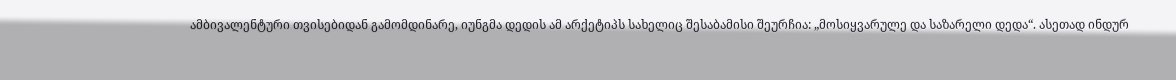ამბივალენტური თვისებიდან გამომდინარე, იუნგმა დედის ამ არქეტიპს სახელიც შესაბამისი შეურჩია: „მოსიყვარულე და საზარელი დედა“. ასეთად ინდურ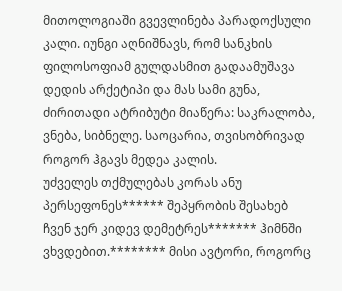მითოლოგიაში გვევლინება პარადოქსული კალი. იუნგი აღნიშნავს, რომ სანკხის ფილოსოფიამ გულდასმით გადაამუშავა დედის არქეტიპი და მას სამი გუნა, ძირითადი ატრიბუტი მიაწერა: საკრალობა, ვნება, სიბნელე. საოცარია, თვისობრივად როგორ ჰგავს მედეა კალის.
უძველეს თქმულებას კორას ანუ პერსეფონეს****** შეპყრობის შესახებ ჩვენ ჯერ კიდევ დემეტრეს******* ჰიმნში ვხვდებით.******** მისი ავტორი, როგორც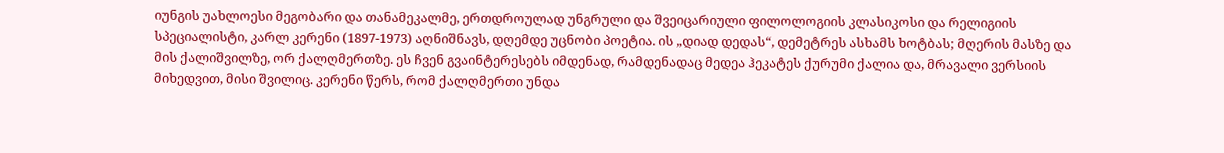იუნგის უახლოესი მეგობარი და თანამეკალმე, ერთდროულად უნგრული და შვეიცარიული ფილოლოგიის კლასიკოსი და რელიგიის სპეციალისტი, კარლ კერენი (1897-1973) აღნიშნავს, დღემდე უცნობი პოეტია. ის „დიად დედას“, დემეტრეს ასხამს ხოტბას; მღერის მასზე და მის ქალიშვილზე, ორ ქალღმერთზე. ეს ჩვენ გვაინტერესებს იმდენად, რამდენადაც მედეა ჰეკატეს ქურუმი ქალია და, მრავალი ვერსიის მიხედვით, მისი შვილიც. კერენი წერს, რომ ქალღმერთი უნდა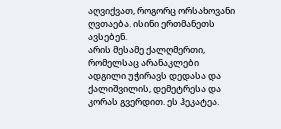აღვიქვათ, როგორც ორსახოვანი ღვთაება. ისინი ერთმანეთს ავსებენ.
არის მესამე ქალღმერთი, რომელსაც არანაკლები ადგილი უჭირავს დედასა და ქალიშვილის, დემეტრესა და კორას გვერდით. ეს ჰეკატეა.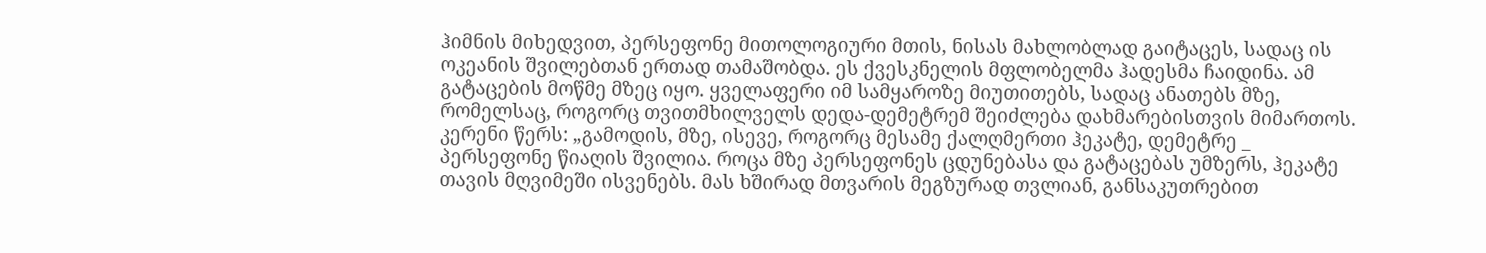ჰიმნის მიხედვით, პერსეფონე მითოლოგიური მთის, ნისას მახლობლად გაიტაცეს, სადაც ის ოკეანის შვილებთან ერთად თამაშობდა. ეს ქვესკნელის მფლობელმა ჰადესმა ჩაიდინა. ამ გატაცების მოწმე მზეც იყო. ყველაფერი იმ სამყაროზე მიუთითებს, სადაც ანათებს მზე, რომელსაც, როგორც თვითმხილველს დედა-დემეტრემ შეიძლება დახმარებისთვის მიმართოს.  კერენი წერს: „გამოდის, მზე, ისევე, როგორც მესამე ქალღმერთი ჰეკატე, დემეტრე _ პერსეფონე წიაღის შვილია. როცა მზე პერსეფონეს ცდუნებასა და გატაცებას უმზერს, ჰეკატე თავის მღვიმეში ისვენებს. მას ხშირად მთვარის მეგზურად თვლიან, განსაკუთრებით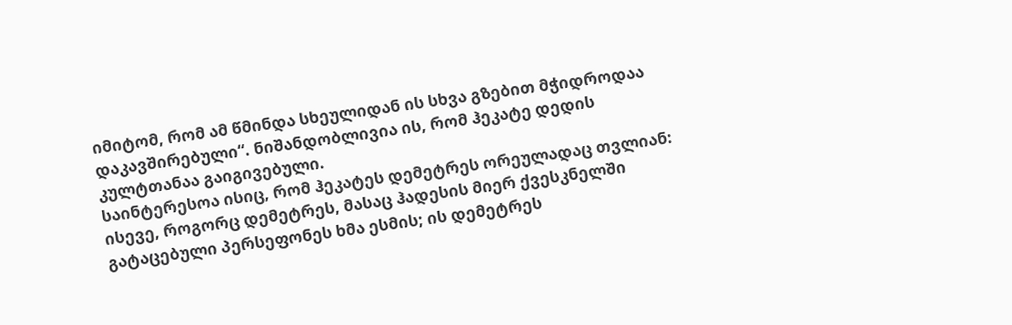იმიტომ, რომ ამ წმინდა სხეულიდან ის სხვა გზებით მჭიდროდაა დაკავშირებული“. ნიშანდობლივია ის, რომ ჰეკატე დედის კულტთანაა გაიგივებული.
საინტერესოა ისიც, რომ ჰეკატეს დემეტრეს ორეულადაც თვლიან: ისევე, როგორც დემეტრეს, მასაც ჰადესის მიერ ქვესკნელში გატაცებული პერსეფონეს ხმა ესმის; ის დემეტრეს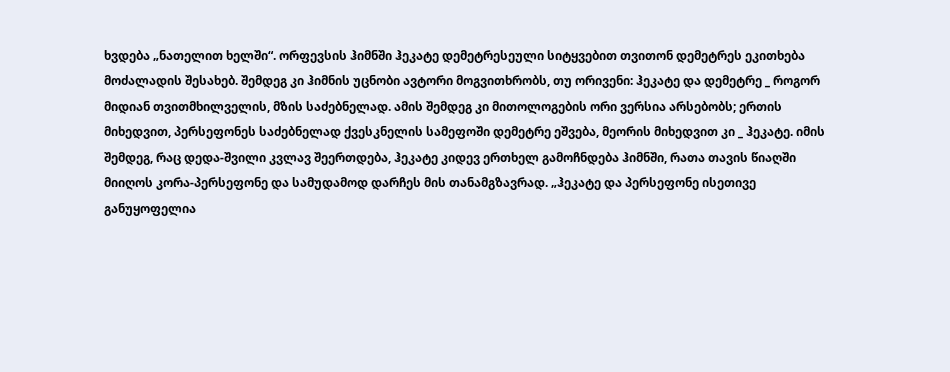ხვდება „ნათელით ხელში“. ორფევსის ჰიმნში ჰეკატე დემეტრესეული სიტყვებით თვითონ დემეტრეს ეკითხება მოძალადის შესახებ. შემდეგ კი ჰიმნის უცნობი ავტორი მოგვითხრობს, თუ ორივენი: ჰეკატე და დემეტრე _ როგორ მიდიან თვითმხილველის, მზის საძებნელად. ამის შემდეგ კი მითოლოგების ორი ვერსია არსებობს; ერთის მიხედვით, პერსეფონეს საძებნელად ქვესკნელის სამეფოში დემეტრე ეშვება, მეორის მიხედვით კი _ ჰეკატე. იმის შემდეგ, რაც დედა-შვილი კვლავ შეერთდება, ჰეკატე კიდევ ერთხელ გამოჩნდება ჰიმნში, რათა თავის წიაღში მიიღოს კორა-პერსეფონე და სამუდამოდ დარჩეს მის თანამგზავრად. „ჰეკატე და პერსეფონე ისეთივე განუყოფელია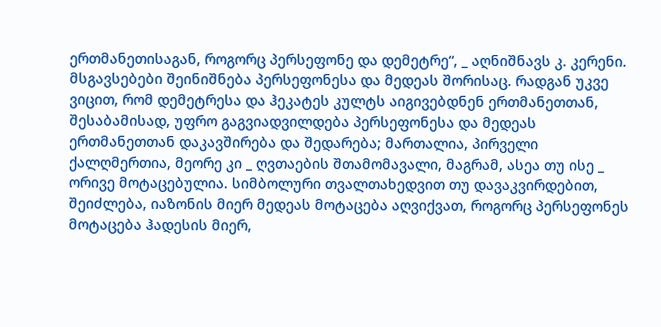ერთმანეთისაგან, როგორც პერსეფონე და დემეტრე“, _ აღნიშნავს კ. კერენი.
მსგავსებები შეინიშნება პერსეფონესა და მედეას შორისაც. რადგან უკვე ვიცით, რომ დემეტრესა და ჰეკატეს კულტს აიგივებდნენ ერთმანეთთან, შესაბამისად, უფრო გაგვიადვილდება პერსეფონესა და მედეას ერთმანეთთან დაკავშირება და შედარება; მართალია, პირველი ქალღმერთია, მეორე კი _ ღვთაების შთამომავალი, მაგრამ, ასეა თუ ისე _ ორივე მოტაცებულია. სიმბოლური თვალთახედვით თუ დავაკვირდებით, შეიძლება, იაზონის მიერ მედეას მოტაცება აღვიქვათ, როგორც პერსეფონეს მოტაცება ჰადესის მიერ,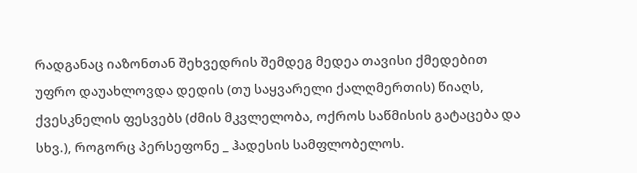რადგანაც იაზონთან შეხვედრის შემდეგ მედეა თავისი ქმედებით უფრო დაუახლოვდა დედის (თუ საყვარელი ქალღმერთის) წიაღს, ქვესკნელის ფესვებს (ძმის მკვლელობა, ოქროს საწმისის გატაცება და სხვ.), როგორც პერსეფონე _ ჰადესის სამფლობელოს.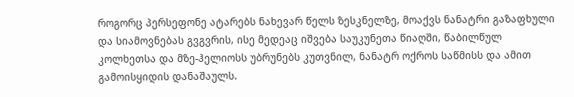როგორც პერსეფონე ატარებს ნახევარ წელს ზესკნელზე, მოაქვს ნანატრი გაზაფხული და სიამოვნებას გვგვრის, ისე მედეაც იშვება საუკუნეთა წიაღში, წაბილწულ კოლხეთსა და მზე-ჰელიოსს უბრუნებს კუთვნილ, ნანატრ ოქროს საწმისს და ამით გამოისყიდის დანაშაულს.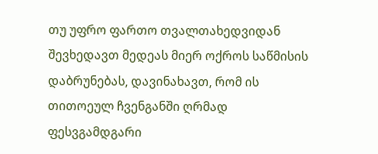თუ უფრო ფართო თვალთახედვიდან შევხედავთ მედეას მიერ ოქროს საწმისის დაბრუნებას, დავინახავთ, რომ ის თითოეულ ჩვენგანში ღრმად ფესვგამდგარი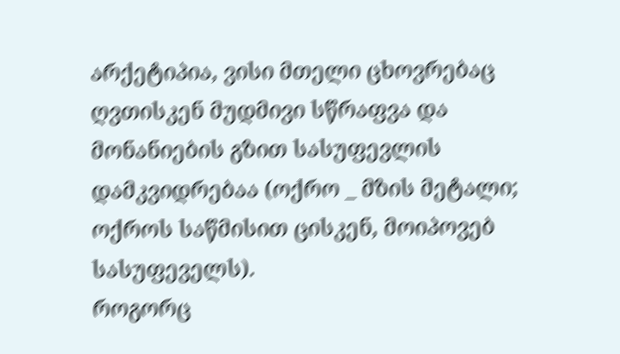არქეტიპია, ვისი მთელი ცხოვრებაც ღვთისკენ მუდმივი სწრაფვა და მონანიების გზით სასუფევლის დამკვიდრებაა (ოქრო _ მზის მეტალი; ოქროს საწმისით ცისკენ, მოიპოვებ სასუფეველს).
როგორც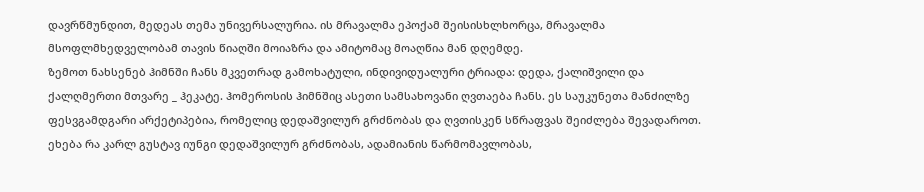დავრწმუნდით, მედეას თემა უნივერსალურია. ის მრავალმა ეპოქამ შეისისხლხორცა, მრავალმა მსოფლმხედველობამ თავის წიაღში მოიაზრა და ამიტომაც მოაღწია მან დღემდე.
ზემოთ ნახსენებ ჰიმნში ჩანს მკვეთრად გამოხატული, ინდივიდუალური ტრიადა: დედა, ქალიშვილი და ქალღმერთი მთვარე _ ჰეკატე. ჰომეროსის ჰიმნშიც ასეთი სამსახოვანი ღვთაება ჩანს. ეს საუკუნეთა მანძილზე ფესვგამდგარი არქეტიპებია, რომელიც დედაშვილურ გრძნობას და ღვთისკენ სწრაფვას შეიძლება შევადაროთ.
ეხება რა კარლ გუსტავ იუნგი დედაშვილურ გრძნობას, ადამიანის წარმომავლობას,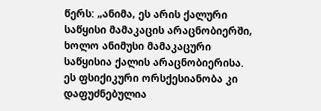წერს: „ანიმა, ეს არის ქალური საწყისი მამაკაცის არაცნობიერში, ხოლო ანიმუსი მამაკაცური საწყისია ქალის არაცნობიერისა. ეს ფსიქიკური ორსქესიანობა კი დაფუძნებულია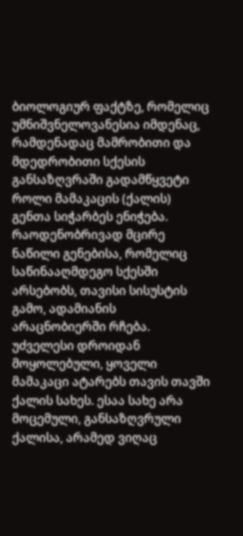ბიოლოგიურ ფაქტზე, რომელიც უმნიშვნელოვანესია იმდენაც, რამდენადაც მამრობითი და მდედრობითი სქესის განსაზღვრაში გადამწყვეტი როლი მამაკაცის (ქალის) გენთა სიჭარბეს ენიჭება. რაოდენობრივად მცირე ნაწილი გენებისა, რომელიც საწინააღმდეგო სქესში არსებობს, თავისი სისუსტის გამო, ადამიანის არაცნობიერში რჩება. უძველესი დროიდან მოყოლებული, ყოველი მამაკაცი ატარებს თავის თავში ქალის სახეს. ესაა სახე არა მოცემული, განსაზღვრული ქალისა, არამედ ვიღაც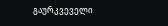გაურკვეველი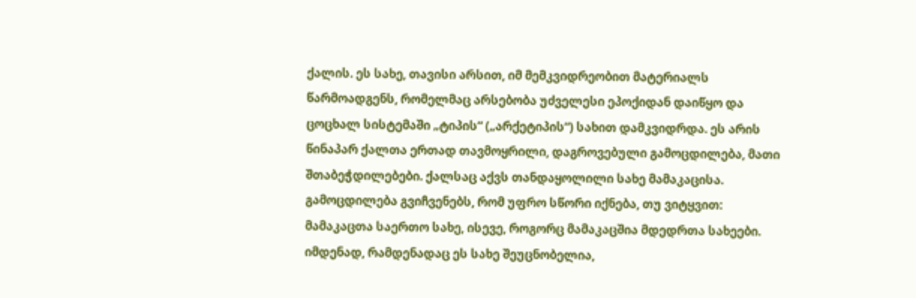ქალის. ეს სახე, თავისი არსით, იმ მემკვიდრეობით მატერიალს წარმოადგენს, რომელმაც არსებობა უძველესი ეპოქიდან დაიწყო და ცოცხალ სისტემაში „ტიპის“ („არქეტიპის“) სახით დამკვიდრდა. ეს არის წინაპარ ქალთა ერთად თავმოყრილი, დაგროვებული გამოცდილება, მათი შთაბეჭდილებები. ქალსაც აქვს თანდაყოლილი სახე მამაკაცისა. გამოცდილება გვიჩვენებს, რომ უფრო სწორი იქნება, თუ ვიტყვით: მამაკაცთა საერთო სახე, ისევე, როგორც მამაკაცშია მდედრთა სახეები. იმდენად, რამდენადაც ეს სახე შეუცნობელია,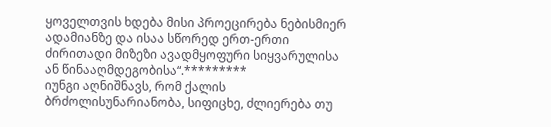ყოველთვის ხდება მისი პროეცირება ნებისმიერ ადამიანზე და ისაა სწორედ ერთ-ერთი ძირითადი მიზეზი ავადმყოფური სიყვარულისა ან წინააღმდეგობისა“.*********
იუნგი აღნიშნავს, რომ ქალის ბრძოლისუნარიანობა, სიფიცხე, ძლიერება თუ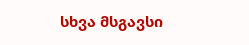სხვა მსგავსი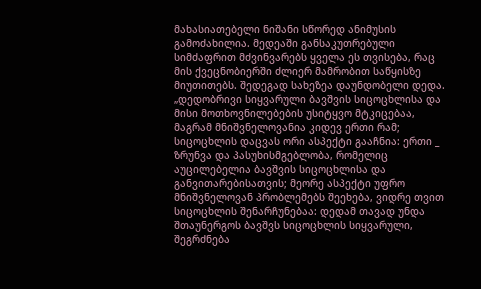მახასიათებელი ნიშანი სწორედ ანიმუსის გამოძახილია. მედეაში განსაკუთრებული სიმძაფრით მძვინვარებს ყველა ეს თვისება, რაც მის ქვეცნობიერში ძლიერ მამრობით საწყისზე მიუთითებს. შედეგად სახეზეა დაუნდობელი დედა.
„დედობრივი სიყვარული ბავშვის სიცოცხლისა და მისი მოთხოვნილებების უსიტყვო მტკიცებაა, მაგრამ მნიშვნელოვანია კიდევ ერთი რამ; სიცოცხლის დაცვას ორი ასპექტი გააჩნია: ერთი _ ზრუნვა და პასუხისმგებლობა, რომელიც აუცილებელია ბავშვის სიცოცხლისა და განვითარებისათვის; მეორე ასპექტი უფრო მნიშვნელოვან პრობლემებს შეეხება, ვიდრე თვით სიცოცხლის შენარჩუნებაა: დედამ თავად უნდა შთაუნერგოს ბავშვს სიცოცხლის სიყვარული, შეგრძნება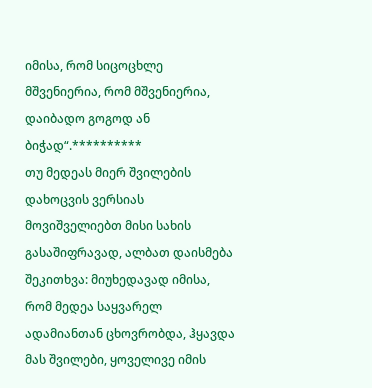იმისა, რომ სიცოცხლე მშვენიერია, რომ მშვენიერია, დაიბადო გოგოდ ან ბიჭად“.**********
თუ მედეას მიერ შვილების დახოცვის ვერსიას მოვიშველიებთ მისი სახის გასაშიფრავად, ალბათ დაისმება შეკითხვა: მიუხედავად იმისა, რომ მედეა საყვარელ ადამიანთან ცხოვრობდა, ჰყავდა მას შვილები, ყოველივე იმის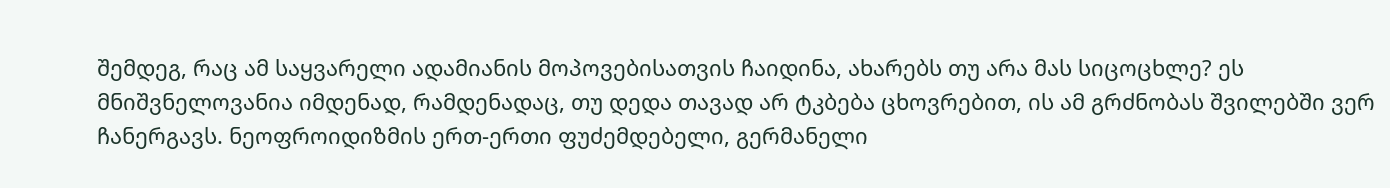შემდეგ, რაც ამ საყვარელი ადამიანის მოპოვებისათვის ჩაიდინა, ახარებს თუ არა მას სიცოცხლე? ეს მნიშვნელოვანია იმდენად, რამდენადაც, თუ დედა თავად არ ტკბება ცხოვრებით, ის ამ გრძნობას შვილებში ვერ ჩანერგავს. ნეოფროიდიზმის ერთ-ერთი ფუძემდებელი, გერმანელი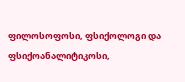ფილოსოფოსი, ფსიქოლოგი და ფსიქოანალიტიკოსი,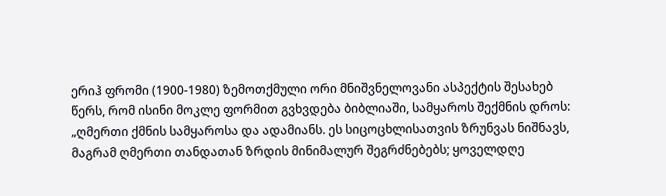ერიჰ ფრომი (1900-1980) ზემოთქმული ორი მნიშვნელოვანი ასპექტის შესახებ წერს, რომ ისინი მოკლე ფორმით გვხვდება ბიბლიაში, სამყაროს შექმნის დროს: „ღმერთი ქმნის სამყაროსა და ადამიანს. ეს სიცოცხლისათვის ზრუნვას ნიშნავს, მაგრამ ღმერთი თანდათან ზრდის მინიმალურ შეგრძნებებს; ყოველდღე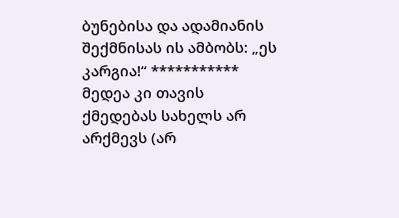ბუნებისა და ადამიანის შექმნისას ის ამბობს: „ეს კარგია!“ *********** მედეა კი თავის ქმედებას სახელს არ არქმევს (არ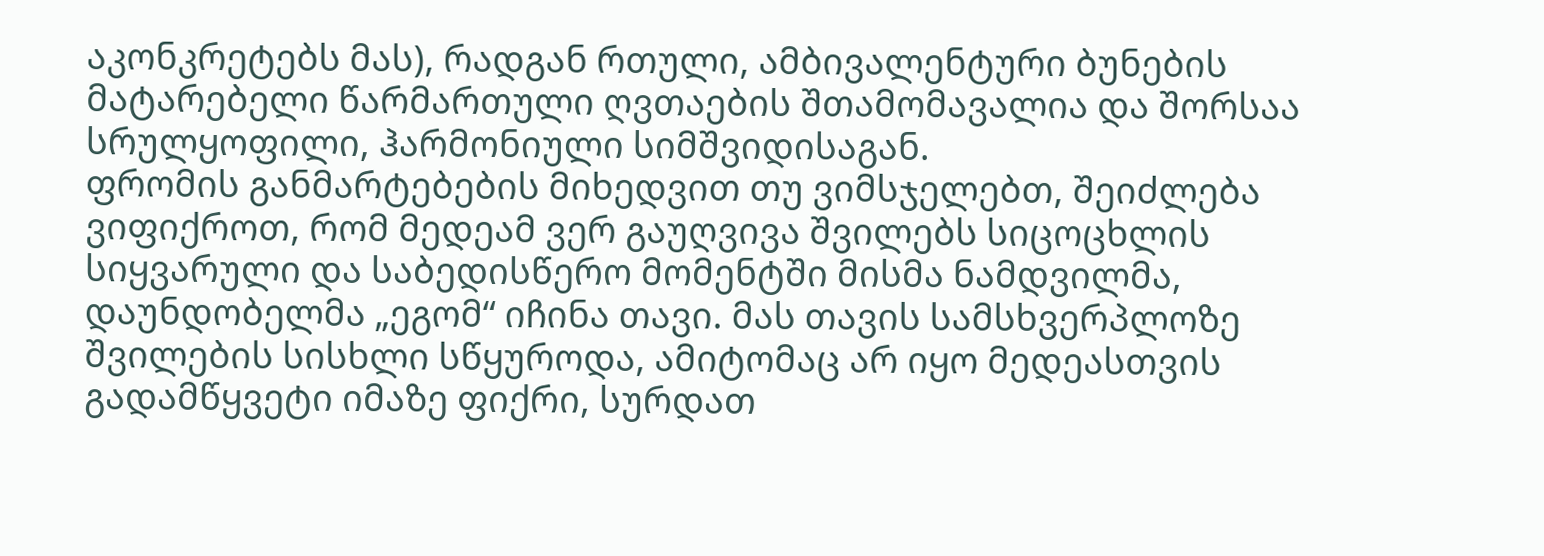აკონკრეტებს მას), რადგან რთული, ამბივალენტური ბუნების მატარებელი წარმართული ღვთაების შთამომავალია და შორსაა სრულყოფილი, ჰარმონიული სიმშვიდისაგან.
ფრომის განმარტებების მიხედვით თუ ვიმსჯელებთ, შეიძლება ვიფიქროთ, რომ მედეამ ვერ გაუღვივა შვილებს სიცოცხლის სიყვარული და საბედისწერო მომენტში მისმა ნამდვილმა, დაუნდობელმა „ეგომ“ იჩინა თავი. მას თავის სამსხვერპლოზე შვილების სისხლი სწყუროდა, ამიტომაც არ იყო მედეასთვის გადამწყვეტი იმაზე ფიქრი, სურდათ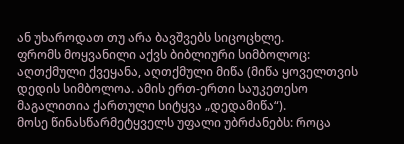ან უხაროდათ თუ არა ბავშვებს სიცოცხლე.
ფრომს მოყვანილი აქვს ბიბლიური სიმბოლოც: აღთქმული ქვეყანა, აღთქმული მიწა (მიწა ყოველთვის დედის სიმბოლოა. ამის ერთ-ერთი საუკეთესო მაგალითია ქართული სიტყვა „დედამიწა“).
მოსე წინასწარმეტყველს უფალი უბრძანებს: როცა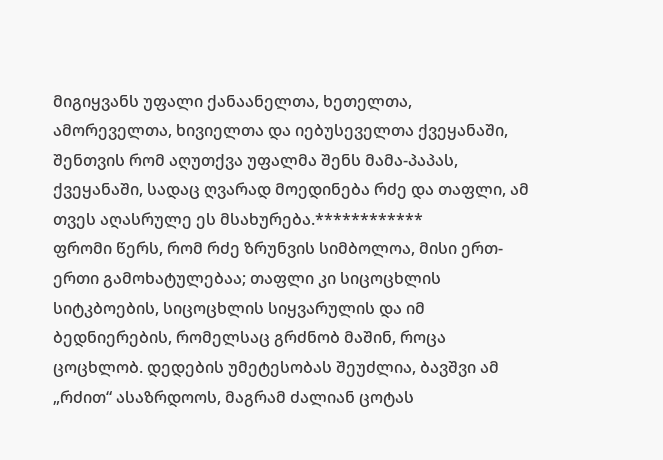მიგიყვანს უფალი ქანაანელთა, ხეთელთა, ამორეველთა, ხივიელთა და იებუსეველთა ქვეყანაში, შენთვის რომ აღუთქვა უფალმა შენს მამა-პაპას, ქვეყანაში, სადაც ღვარად მოედინება რძე და თაფლი, ამ თვეს აღასრულე ეს მსახურება.************
ფრომი წერს, რომ რძე ზრუნვის სიმბოლოა, მისი ერთ-ერთი გამოხატულებაა; თაფლი კი სიცოცხლის სიტკბოების, სიცოცხლის სიყვარულის და იმ ბედნიერების, რომელსაც გრძნობ მაშინ, როცა ცოცხლობ. დედების უმეტესობას შეუძლია, ბავშვი ამ „რძით“ ასაზრდოოს, მაგრამ ძალიან ცოტას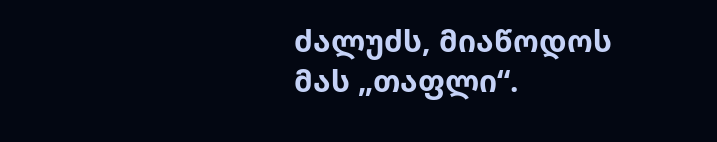ძალუძს, მიაწოდოს მას „თაფლი“.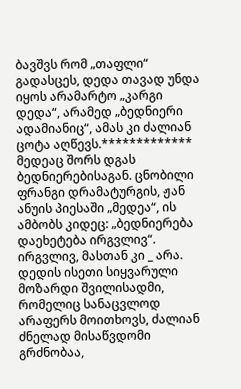ბავშვს რომ „თაფლი“ გადასცეს, დედა თავად უნდა იყოს არამარტო „კარგი დედა“, არამედ „ბედნიერი ადამიანიც“, ამას კი ძალიან ცოტა აღწევს.************* მედეაც შორს დგას ბედნიერებისაგან. ცნობილი ფრანგი დრამატურგის, ჟან ანუის პიესაში „მედეა“, ის ამბობს კიდეც: „ბედნიერება დაეხეტება ირგვლივ“. ირგვლივ, მასთან კი _ არა.
დედის ისეთი სიყვარული მოზარდი შვილისადმი, რომელიც სანაცვლოდ არაფერს მოითხოვს, ძალიან ძნელად მისაწვდომი გრძნობაა,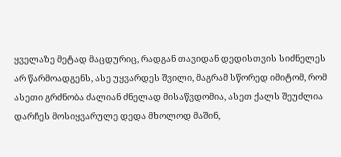ყველაზე მეტად მაცდურიც, რადგან თავიდან დედისთვის სიძნელეს არ წარმოადგენს, ასე უყვარდეს შვილი, მაგრამ სწორედ იმიტომ, რომ ასეთი გრძნობა ძალიან ძნელად მისაწვდომია, ასეთ ქალს შეუძლია დარჩეს მოსიყვარულე დედა მხოლოდ მაშინ,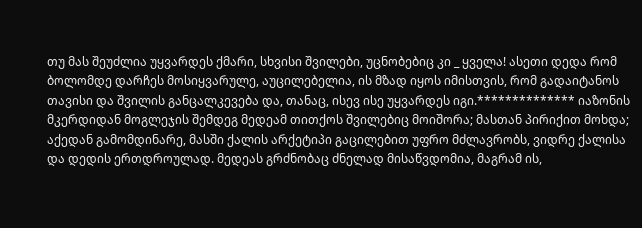თუ მას შეუძლია უყვარდეს ქმარი, სხვისი შვილები, უცნობებიც კი _ ყველა! ასეთი დედა რომ ბოლომდე დარჩეს მოსიყვარულე, აუცილებელია, ის მზად იყოს იმისთვის, რომ გადაიტანოს თავისი და შვილის განცალკევება და, თანაც, ისევ ისე უყვარდეს იგი.************** იაზონის მკერდიდან მოგლეჯის შემდეგ მედეამ თითქოს შვილებიც მოიშორა; მასთან პირიქით მოხდა; აქედან გამომდინარე, მასში ქალის არქეტიპი გაცილებით უფრო მძლავრობს, ვიდრე ქალისა და დედის ერთდროულად. მედეას გრძნობაც ძნელად მისაწვდომია, მაგრამ ის,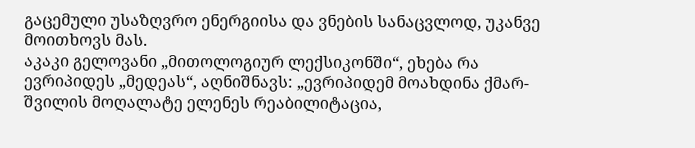გაცემული უსაზღვრო ენერგიისა და ვნების სანაცვლოდ, უკანვე მოითხოვს მას.
აკაკი გელოვანი „მითოლოგიურ ლექსიკონში“, ეხება რა ევრიპიდეს „მედეას“, აღნიშნავს: „ევრიპიდემ მოახდინა ქმარ-შვილის მოღალატე ელენეს რეაბილიტაცია,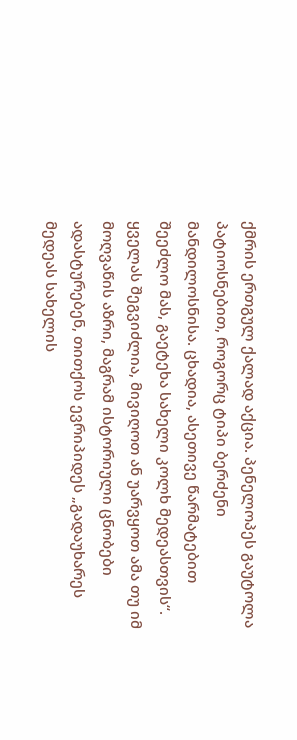ქმრის ერთგულ ქალად აქცია. პენელოპეს გაუტოლა პატიოსნებით, როგორც ტიპი ბერძენი მანდილოსნისა. ცხადია, ასეთივე წარმატებით შეეძლო მას, გაეტეხა სახელი კოლხ მედეასთვის“. ყველას შეგვიძლია, მივიღოთ ან უარვყოთ ამა თუ იმ მოღვაწის აზრი, მაგრამ ისტორიული ცნობები ადასტურებენ, თითქოს ევრიპიდეს „გადაუხარეს მედეას სახელის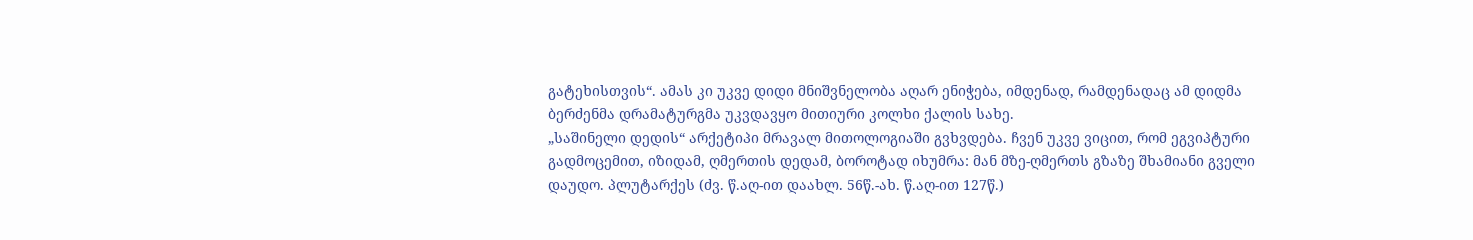გატეხისთვის“. ამას კი უკვე დიდი მნიშვნელობა აღარ ენიჭება, იმდენად, რამდენადაც ამ დიდმა ბერძენმა დრამატურგმა უკვდავყო მითიური კოლხი ქალის სახე.
„საშინელი დედის“ არქეტიპი მრავალ მითოლოგიაში გვხვდება. ჩვენ უკვე ვიცით, რომ ეგვიპტური გადმოცემით, იზიდამ, ღმერთის დედამ, ბოროტად იხუმრა: მან მზე-ღმერთს გზაზე შხამიანი გველი დაუდო. პლუტარქეს (ძვ. წ.აღ-ით დაახლ. 56წ.-ახ. წ.აღ-ით 127წ.)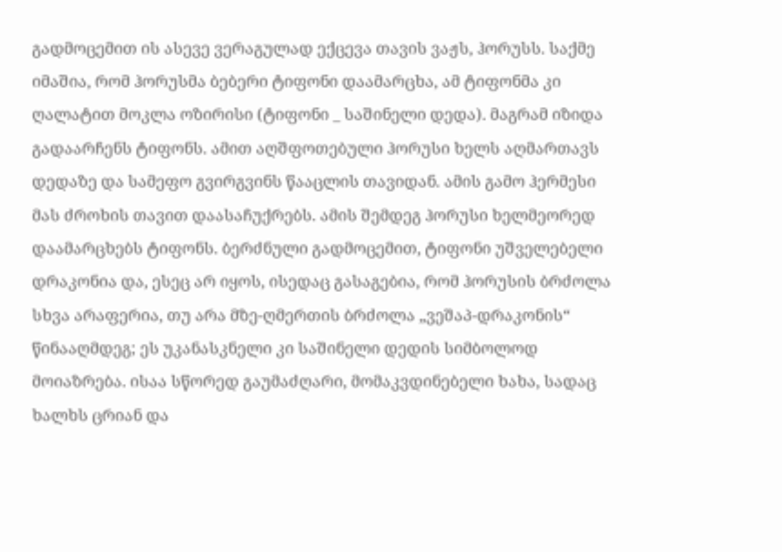გადმოცემით ის ასევე ვერაგულად ექცევა თავის ვაჟს, ჰორუსს. საქმე იმაშია, რომ ჰორუსმა ბებერი ტიფონი დაამარცხა, ამ ტიფონმა კი ღალატით მოკლა ოზირისი (ტიფონი _ საშინელი დედა). მაგრამ იზიდა გადაარჩენს ტიფონს. ამით აღშფოთებული ჰორუსი ხელს აღმართავს დედაზე და სამეფო გვირგვინს წააცლის თავიდან. ამის გამო ჰერმესი მას ძროხის თავით დაასაჩუქრებს. ამის შემდეგ ჰორუსი ხელმეორედ დაამარცხებს ტიფონს. ბერძნული გადმოცემით, ტიფონი უშველებელი დრაკონია და, ესეც არ იყოს, ისედაც გასაგებია, რომ ჰორუსის ბრძოლა სხვა არაფერია, თუ არა მზე-ღმერთის ბრძოლა „ვეშაპ-დრაკონის“ წინააღმდეგ; ეს უკანასკნელი კი საშინელი დედის სიმბოლოდ მოიაზრება. ისაა სწორედ გაუმაძღარი, მომაკვდინებელი ხახა, სადაც ხალხს ცრიან და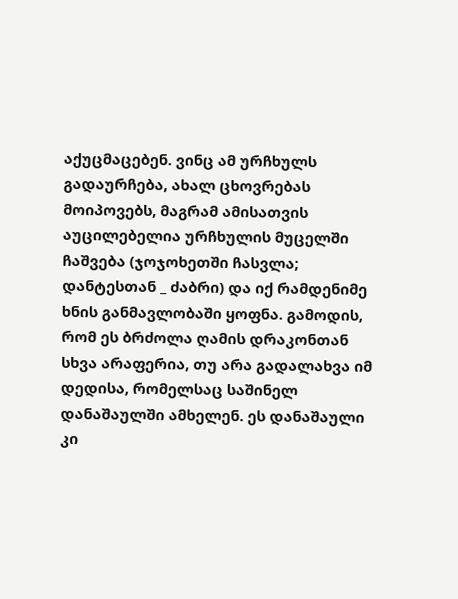აქუცმაცებენ. ვინც ამ ურჩხულს გადაურჩება, ახალ ცხოვრებას მოიპოვებს, მაგრამ ამისათვის აუცილებელია ურჩხულის მუცელში ჩაშვება (ჯოჯოხეთში ჩასვლა; დანტესთან _ ძაბრი) და იქ რამდენიმე ხნის განმავლობაში ყოფნა. გამოდის, რომ ეს ბრძოლა ღამის დრაკონთან სხვა არაფერია, თუ არა გადალახვა იმ დედისა, რომელსაც საშინელ დანაშაულში ამხელენ. ეს დანაშაული კი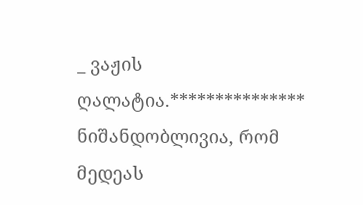_ ვაჟის ღალატია.*************** ნიშანდობლივია, რომ მედეას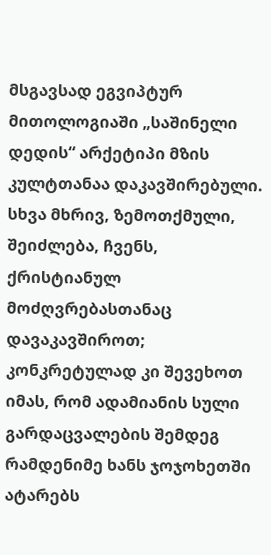მსგავსად ეგვიპტურ მითოლოგიაში „საშინელი დედის“ არქეტიპი მზის კულტთანაა დაკავშირებული.
სხვა მხრივ, ზემოთქმული, შეიძლება, ჩვენს, ქრისტიანულ მოძღვრებასთანაც დავაკავშიროთ; კონკრეტულად კი შევეხოთ იმას, რომ ადამიანის სული გარდაცვალების შემდეგ რამდენიმე ხანს ჯოჯოხეთში ატარებს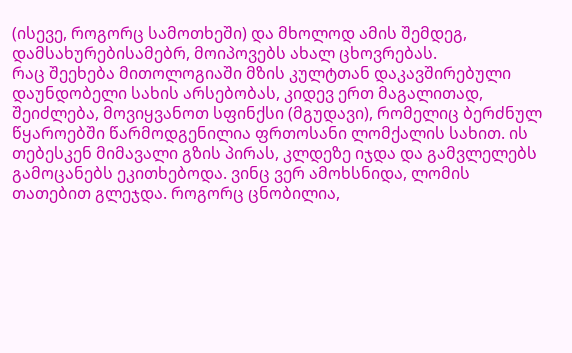(ისევე, როგორც სამოთხეში) და მხოლოდ ამის შემდეგ, დამსახურებისამებრ, მოიპოვებს ახალ ცხოვრებას.
რაც შეეხება მითოლოგიაში მზის კულტთან დაკავშირებული დაუნდობელი სახის არსებობას, კიდევ ერთ მაგალითად, შეიძლება, მოვიყვანოთ სფინქსი (მგუდავი), რომელიც ბერძნულ წყაროებში წარმოდგენილია ფრთოსანი ლომქალის სახით. ის თებესკენ მიმავალი გზის პირას, კლდეზე იჯდა და გამვლელებს გამოცანებს ეკითხებოდა. ვინც ვერ ამოხსნიდა, ლომის თათებით გლეჯდა. როგორც ცნობილია,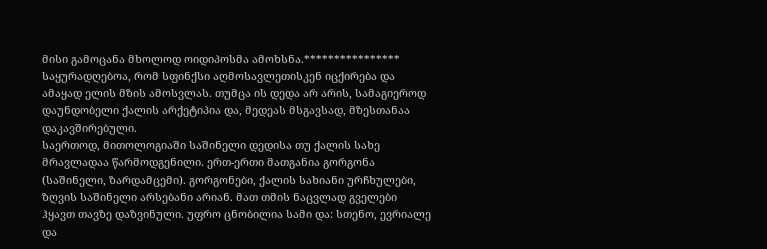მისი გამოცანა მხოლოდ ოიდიპოსმა ამოხსნა.****************
საყურადღებოა, რომ სფინქსი აღმოსავლეთისკენ იცქირება და ამაყად ელის მზის ამოსვლას. თუმცა ის დედა არ არის, სამაგიეროდ დაუნდობელი ქალის არქეტიპია და, მედეას მსგავსად, მზესთანაა დაკავშირებული.
საერთოდ, მითოლოგიაში საშინელი დედისა თუ ქალის სახე მრავლადაა წარმოდგენილი. ერთ-ერთი მათგანია გორგონა (საშინელი, ზარდამცემი). გორგონები, ქალის სახიანი ურჩხულები, ზღვის საშინელი არსებანი არიან. მათ თმის ნაცვლად გველები ჰყავთ თავზე დაზვინული. უფრო ცნობილია სამი და: სთენო, ევრიალე და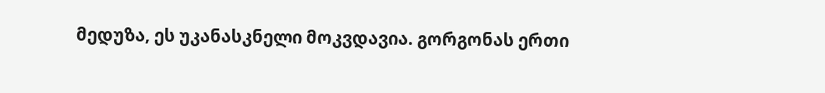მედუზა, ეს უკანასკნელი მოკვდავია. გორგონას ერთი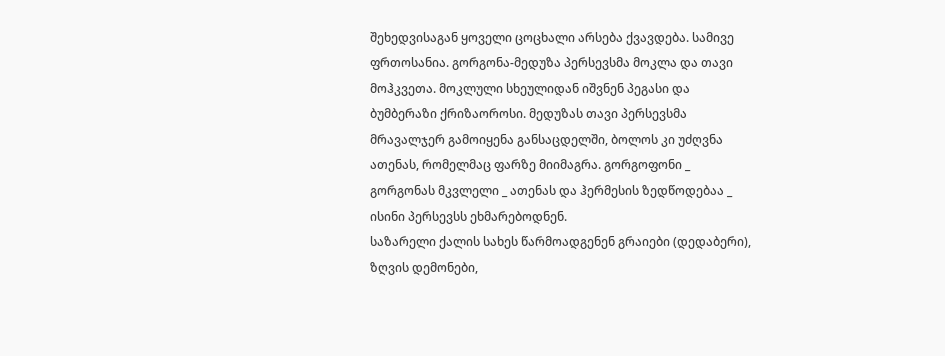შეხედვისაგან ყოველი ცოცხალი არსება ქვავდება. სამივე ფრთოსანია. გორგონა-მედუზა პერსევსმა მოკლა და თავი მოჰკვეთა. მოკლული სხეულიდან იშვნენ პეგასი და ბუმბერაზი ქრიზაოროსი. მედუზას თავი პერსევსმა მრავალჯერ გამოიყენა განსაცდელში, ბოლოს კი უძღვნა ათენას, რომელმაც ფარზე მიიმაგრა. გორგოფონი _ გორგონას მკვლელი _ ათენას და ჰერმესის ზედწოდებაა _ ისინი პერსევსს ეხმარებოდნენ.
საზარელი ქალის სახეს წარმოადგენენ გრაიები (დედაბერი), ზღვის დემონები,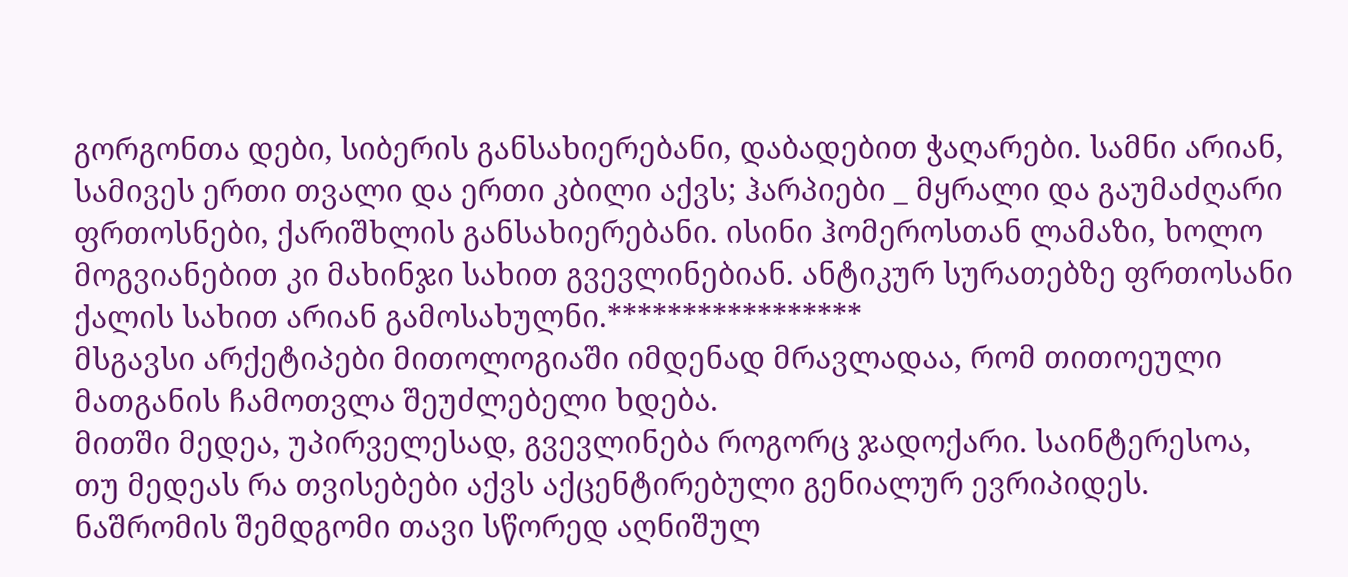გორგონთა დები, სიბერის განსახიერებანი, დაბადებით ჭაღარები. სამნი არიან, სამივეს ერთი თვალი და ერთი კბილი აქვს; ჰარპიები _ მყრალი და გაუმაძღარი ფრთოსნები, ქარიშხლის განსახიერებანი. ისინი ჰომეროსთან ლამაზი, ხოლო მოგვიანებით კი მახინჯი სახით გვევლინებიან. ანტიკურ სურათებზე ფრთოსანი ქალის სახით არიან გამოსახულნი.*****************
მსგავსი არქეტიპები მითოლოგიაში იმდენად მრავლადაა, რომ თითოეული მათგანის ჩამოთვლა შეუძლებელი ხდება.
მითში მედეა, უპირველესად, გვევლინება როგორც ჯადოქარი. საინტერესოა, თუ მედეას რა თვისებები აქვს აქცენტირებული გენიალურ ევრიპიდეს. ნაშრომის შემდგომი თავი სწორედ აღნიშულ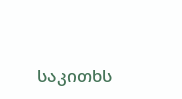საკითხს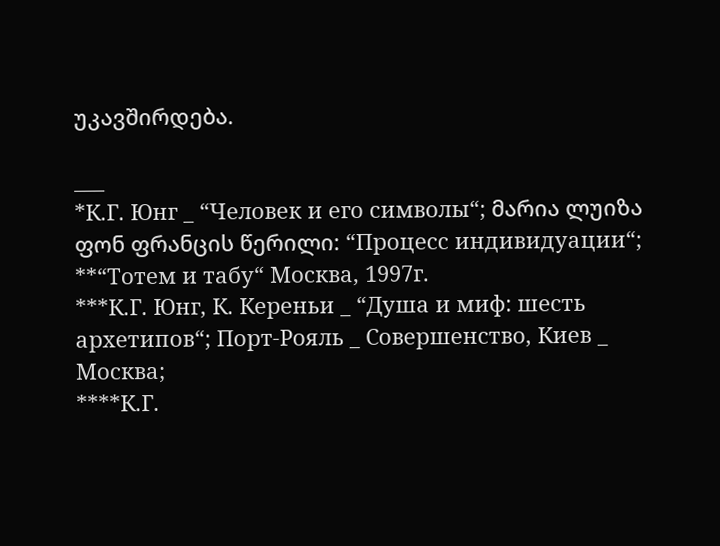უკავშირდება.

___
*К.Г. Юнг _ “Человек и его символы“; მარია ლუიზა ფონ ფრანცის წერილი: “Процесс индивидуации“;
**“Тотем и табу“ Москва, 1997г.
***К.Г. Юнг, К. Кереньи _ “Душа и миф: шесть архетипов“; Порт-Рояль _ Совершенство, Киев _ Москва;
****К.Г.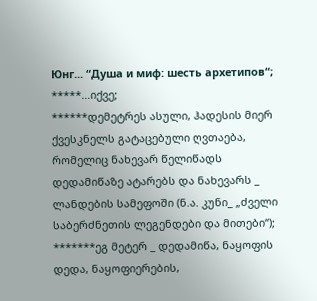Юнг... “Душа и миф: шесть архетипов“;
*****...იქვე;
******დემეტრეს ასული, ჰადესის მიერ ქვესკნელს გატაცებული ღვთაება, რომელიც ნახევარ წელიწადს დედამიწაზე ატარებს და ნახევარს _ ლანდების სამეფოში (ნ.ა. კუნი_ „ძველი საბერძნეთის ლეგენდები და მითები“);
*******ეგ მეტერ _ დედამიწა, ნაყოფის დედა, ნაყოფიერების,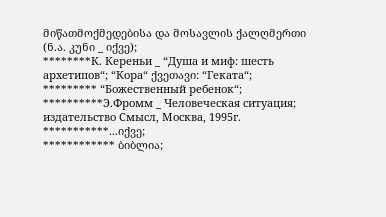მიწათმოქმედებისა და მოსავლის ქალღმერთი (ნ.ა. კუნი _ იქვე);
********К. Кереньи _ “Душа и миф: шесть архетипов“; “Кора“ ქვეთავი: “Геката“;
********* “Божественный ребенок“;
**********Э.Фромм _ Человеческая ситуация; издательство Смысл, Москва, 1995г.
***********...იქვე;
************ ბიბლია;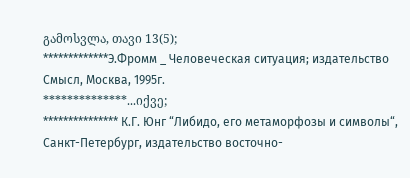გამოსვლა, თავი 13(5);
*************Э.Фромм _ Человеческая ситуация; издательство Смысл, Москва, 1995г.
**************...იქვე;
*************** К.Г. Юнг “Либидо, его метаморфозы и символы“, Санкт-Петербург, издательство восточно-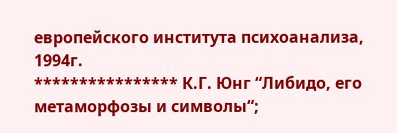европейского института психоанализа, 1994г.
**************** К.Г. Юнг “Либидо, его метаморфозы и символы“;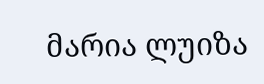მარია ლუიზა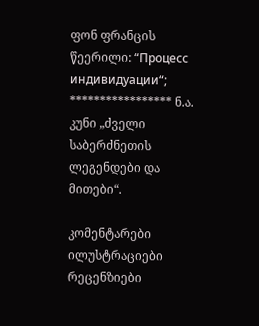ფონ ფრანცის წეერილი: “Процесс индивидуации“;
***************** ნ.ა. კუნი „ძველი საბერძნეთის ლეგენდები და მითები“.

კომენტარები ილუსტრაციები რეცენზიები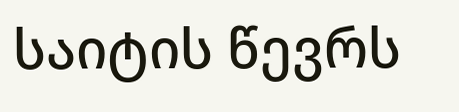საიტის წევრს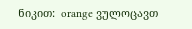ნიკით:  orange ვულოცავთ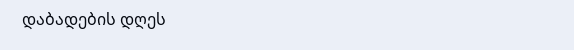დაბადების დღეს